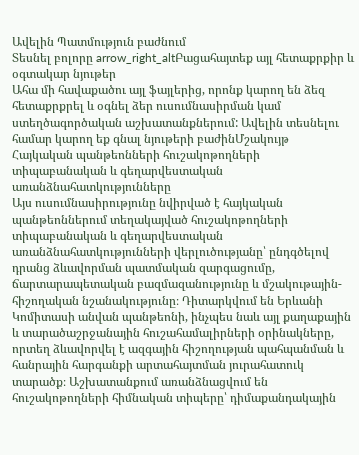Ավելին Պատմություն բաժնում
Տեսնել բոլորը arrow_right_altԲացահայտեք այլ հետաքրքիր և օգտակար նյութեր
Ահա մի հավաքածու այլ ֆայլերից, որոնք կարող են ձեզ հետաքրքրել և օգնել ձեր ուսումնասիրման կամ ստեղծագործական աշխատանքներում: Ավելին տեսնելու համար կարող եք գնալ նյութերի բաժինՄշակույթ
Հայկական պանթեոնների հուշակոթողների տիպաբանական և գեղարվեստական առանձնահատկությունները
Այս ուսումնասիրությունը նվիրված է հայկական պանթեոններում տեղակայված հուշակոթողների տիպաբանական և գեղարվեստական առանձնահատկությունների վերլուծությանը՝ ընդգծելով դրանց ձևավորման պատմական զարգացումը, ճարտարապետական բազմազանությունը և մշակութային-հիշողական նշանակությունը։ Դիտարկվում են Երևանի Կոմիտասի անվան պանթեոնի, ինչպես նաև այլ քաղաքային և տարածաշրջանային հուշահամալիրների օրինակները, որտեղ ձևավորվել է ազգային հիշողության պահպանման և հանրային հարգանքի արտահայտման յուրահատուկ տարածք։ Աշխատանքում առանձնացվում են հուշակոթողների հիմնական տիպերը՝ դիմաքանդակային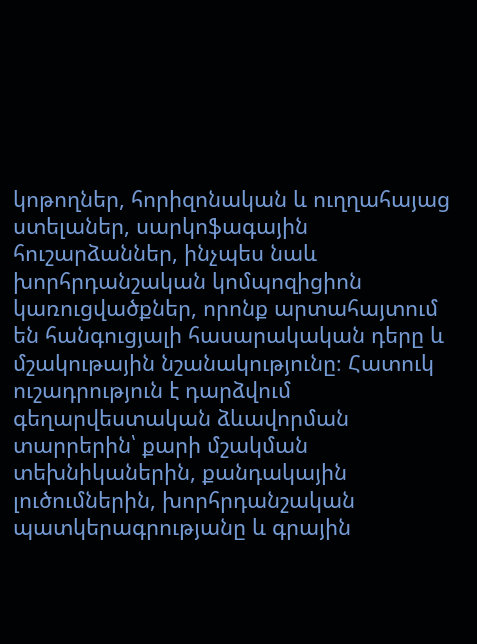կոթողներ, հորիզոնական և ուղղահայաց ստելաներ, սարկոֆագային հուշարձաններ, ինչպես նաև խորհրդանշական կոմպոզիցիոն կառուցվածքներ, որոնք արտահայտում են հանգուցյալի հասարակական դերը և մշակութային նշանակությունը։ Հատուկ ուշադրություն է դարձվում գեղարվեստական ձևավորման տարրերին՝ քարի մշակման տեխնիկաներին, քանդակային լուծումներին, խորհրդանշական պատկերագրությանը և գրային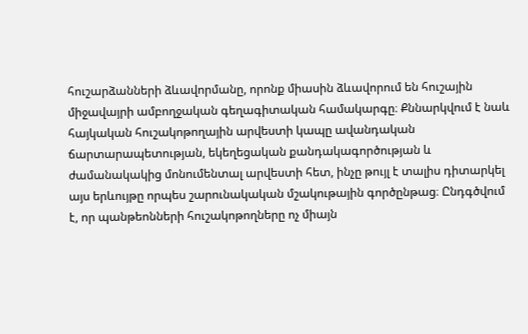հուշարձանների ձևավորմանը, որոնք միասին ձևավորում են հուշային միջավայրի ամբողջական գեղագիտական համակարգը։ Քննարկվում է նաև հայկական հուշակոթողային արվեստի կապը ավանդական ճարտարապետության, եկեղեցական քանդակագործության և ժամանակակից մոնումենտալ արվեստի հետ, ինչը թույլ է տալիս դիտարկել այս երևույթը որպես շարունակական մշակութային գործընթաց։ Ընդգծվում է, որ պանթեոնների հուշակոթողները ոչ միայն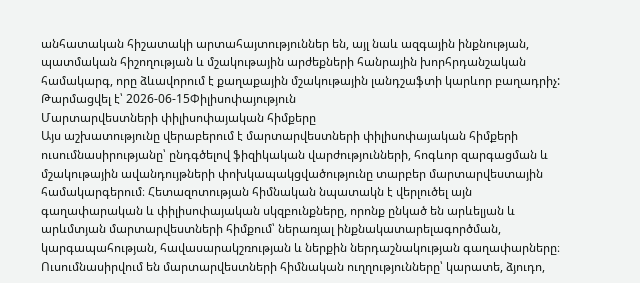անհատական հիշատակի արտահայտություններ են, այլ նաև ազգային ինքնության, պատմական հիշողության և մշակութային արժեքների հանրային խորհրդանշական համակարգ, որը ձևավորում է քաղաքային մշակութային լանդշաֆտի կարևոր բաղադրիչ:
Թարմացվել է՝ 2026-06-15Փիլիսոփայություն
Մարտարվեստների փիլիսոփայական հիմքերը
Այս աշխատությունը վերաբերում է մարտարվեստների փիլիսոփայական հիմքերի ուսումնասիրությանը՝ ընդգծելով ֆիզիկական վարժությունների, հոգևոր զարգացման և մշակութային ավանդույթների փոխկապակցվածությունը տարբեր մարտարվեստային համակարգերում։ Հետազոտության հիմնական նպատակն է վերլուծել այն գաղափարական և փիլիսոփայական սկզբունքները, որոնք ընկած են արևելյան և արևմտյան մարտարվեստների հիմքում՝ ներառյալ ինքնակատարելագործման, կարգապահության, հավասարակշռության և ներքին ներդաշնակության գաղափարները։ Ուսումնասիրվում են մարտարվեստների հիմնական ուղղությունները՝ կարատե, ձյուդո,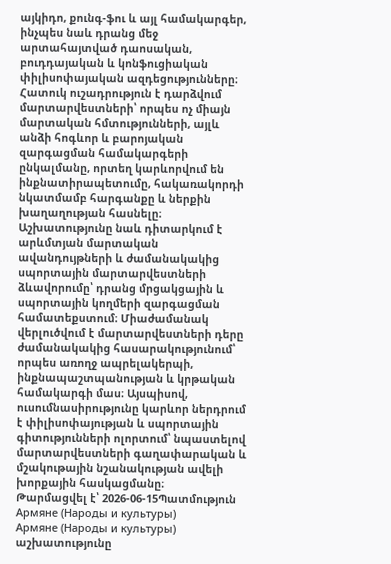այկիդո, քունգ-ֆու և այլ համակարգեր, ինչպես նաև դրանց մեջ արտահայտված դաոսական, բուդդայական և կոնֆուցիական փիլիսոփայական ազդեցությունները։ Հատուկ ուշադրություն է դարձվում մարտարվեստների՝ որպես ոչ միայն մարտական հմտությունների, այլև անձի հոգևոր և բարոյական զարգացման համակարգերի ընկալմանը, որտեղ կարևորվում են ինքնատիրապետումը, հակառակորդի նկատմամբ հարգանքը և ներքին խաղաղության հասնելը։ Աշխատությունը նաև դիտարկում է արևմտյան մարտական ավանդույթների և ժամանակակից սպորտային մարտարվեստների ձևավորումը՝ դրանց մրցակցային և սպորտային կողմերի զարգացման համատեքստում։ Միաժամանակ վերլուծվում է մարտարվեստների դերը ժամանակակից հասարակությունում՝ որպես առողջ ապրելակերպի, ինքնապաշտպանության և կրթական համակարգի մաս։ Այսպիսով, ուսումնասիրությունը կարևոր ներդրում է փիլիսոփայության և սպորտային գիտությունների ոլորտում՝ նպաստելով մարտարվեստների գաղափարական և մշակութային նշանակության ավելի խորքային հասկացմանը։
Թարմացվել է՝ 2026-06-15Պատմություն
Армяне (Народы и культуры)
Армяне (Народы и культуры) աշխատությունը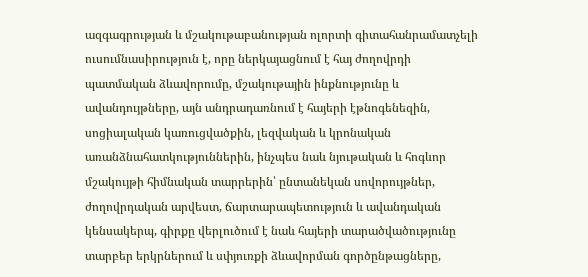ազգագրության և մշակութաբանության ոլորտի գիտահանրամատչելի ուսումնասիրություն է, որը ներկայացնում է հայ ժողովրդի պատմական ձևավորումը, մշակութային ինքնությունը և ավանդույթները, այն անդրադառնում է հայերի էթնոգենեզին, սոցիալական կառուցվածքին, լեզվական և կրոնական առանձնահատկություններին, ինչպես նաև նյութական և հոգևոր մշակույթի հիմնական տարրերին՝ ընտանեկան սովորույթներ, ժողովրդական արվեստ, ճարտարապետություն և ավանդական կենսակերպ, գիրքը վերլուծում է նաև հայերի տարածվածությունը տարբեր երկրներում և սփյուռքի ձևավորման գործընթացները,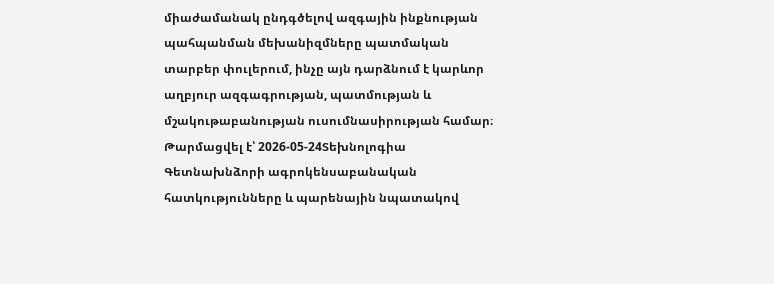միաժամանակ ընդգծելով ազգային ինքնության պահպանման մեխանիզմները պատմական տարբեր փուլերում, ինչը այն դարձնում է կարևոր աղբյուր ազգագրության, պատմության և մշակութաբանության ուսումնասիրության համար։
Թարմացվել է՝ 2026-05-24Տեխնոլոգիա
Գետնախնձորի ագրոկենսաբանական հատկությունները և պարենային նպատակով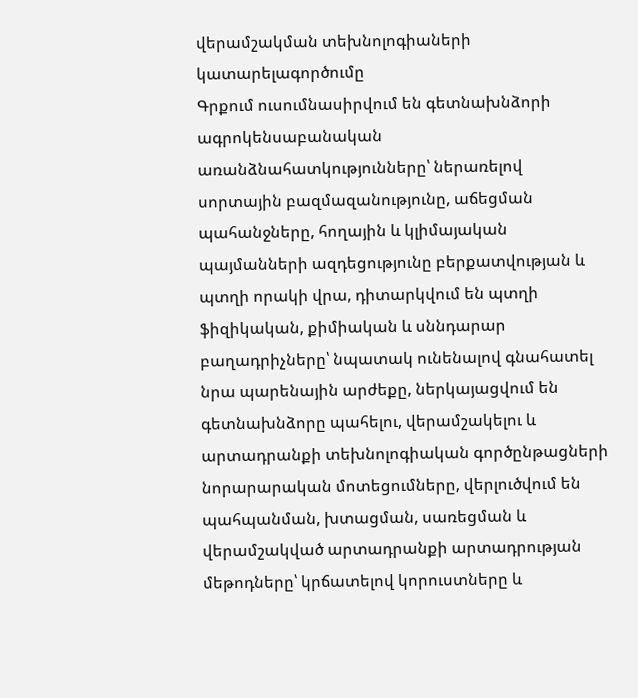վերամշակման տեխնոլոգիաների կատարելագործումը
Գրքում ուսումնասիրվում են գետնախնձորի ագրոկենսաբանական առանձնահատկությունները՝ ներառելով սորտային բազմազանությունը, աճեցման պահանջները, հողային և կլիմայական պայմանների ազդեցությունը բերքատվության և պտղի որակի վրա, դիտարկվում են պտղի ֆիզիկական, քիմիական և սննդարար բաղադրիչները՝ նպատակ ունենալով գնահատել նրա պարենային արժեքը, ներկայացվում են գետնախնձորը պահելու, վերամշակելու և արտադրանքի տեխնոլոգիական գործընթացների նորարարական մոտեցումները, վերլուծվում են պահպանման, խտացման, սառեցման և վերամշակված արտադրանքի արտադրության մեթոդները՝ կրճատելով կորուստները և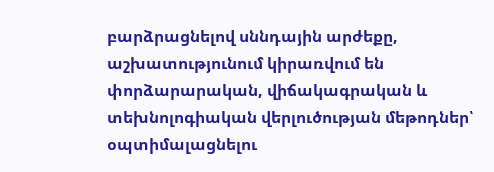բարձրացնելով սննդային արժեքը, աշխատությունում կիրառվում են փորձարարական, վիճակագրական և տեխնոլոգիական վերլուծության մեթոդներ՝ օպտիմալացնելու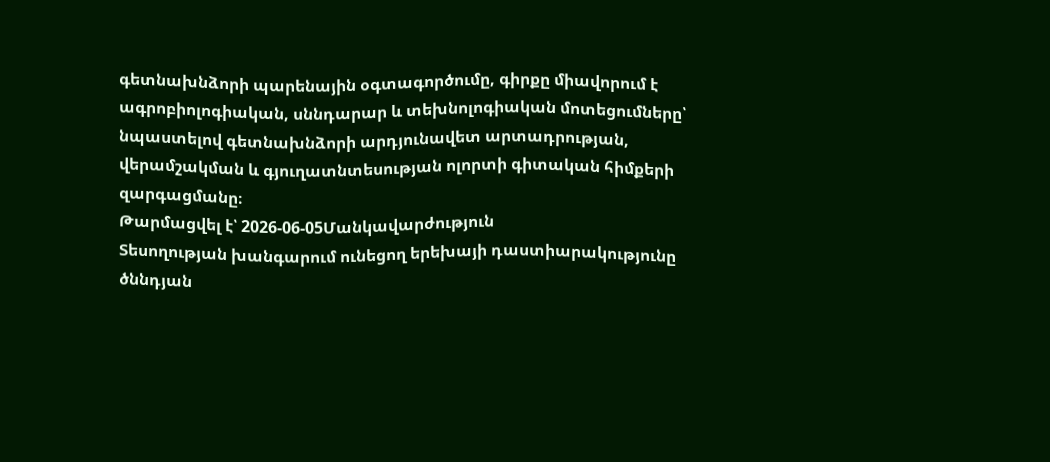գետնախնձորի պարենային օգտագործումը, գիրքը միավորում է ագրոբիոլոգիական, սննդարար և տեխնոլոգիական մոտեցումները՝ նպաստելով գետնախնձորի արդյունավետ արտադրության, վերամշակման և գյուղատնտեսության ոլորտի գիտական հիմքերի զարգացմանը։
Թարմացվել է՝ 2026-06-05Մանկավարժություն
Տեսողության խանգարում ունեցող երեխայի դաստիարակությունը ծննդյան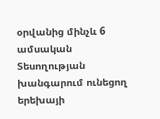օրվանից մինչև 6 ամսական
Տեսողության խանգարում ունեցող երեխայի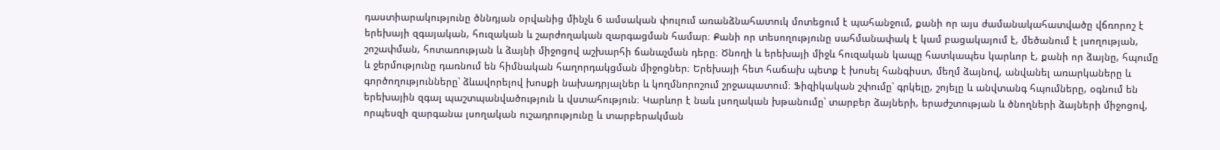դաստիարակությունը ծննդյան օրվանից մինչև 6 ամսական փուլում առանձնահատուկ մոտեցում է պահանջում, քանի որ այս ժամանակահատվածը վճռորոշ է երեխայի զգայական, հուզական և շարժողական զարգացման համար։ Քանի որ տեսողությունը սահմանափակ է կամ բացակայում է, մեծանում է լսողության, շոշափման, հոտառության և ձայնի միջոցով աշխարհի ճանաչման դերը։ Ծնողի և երեխայի միջև հուզական կապը հատկապես կարևոր է, քանի որ ձայնը, հպումը և ջերմությունը դառնում են հիմնական հաղորդակցման միջոցներ։ Երեխայի հետ հաճախ պետք է խոսել հանգիստ, մեղմ ձայնով, անվանել առարկաները և գործողությունները՝ ձևավորելով խոսքի նախադրյալներ և կողմնորոշում շրջապատում։ Ֆիզիկական շփումը՝ գրկելը, շոյելը և անվտանգ հպումները, օգնում են երեխային զգալ պաշտպանվածություն և վստահություն։ Կարևոր է նաև լսողական խթանումը՝ տարբեր ձայների, երաժշտության և ծնողների ձայների միջոցով, որպեսզի զարգանա լսողական ուշադրությունը և տարբերակման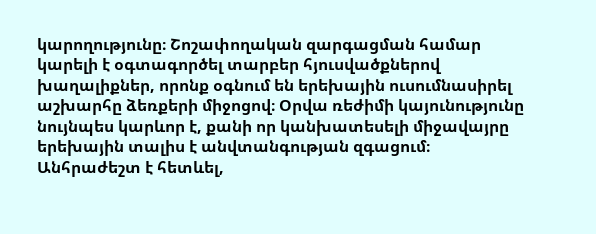կարողությունը։ Շոշափողական զարգացման համար կարելի է օգտագործել տարբեր հյուսվածքներով խաղալիքներ, որոնք օգնում են երեխային ուսումնասիրել աշխարհը ձեռքերի միջոցով։ Օրվա ռեժիմի կայունությունը նույնպես կարևոր է, քանի որ կանխատեսելի միջավայրը երեխային տալիս է անվտանգության զգացում։ Անհրաժեշտ է հետևել,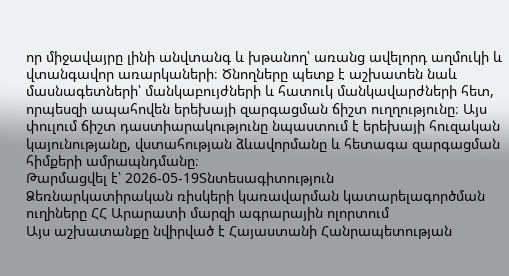որ միջավայրը լինի անվտանգ և խթանող՝ առանց ավելորդ աղմուկի և վտանգավոր առարկաների։ Ծնողները պետք է աշխատեն նաև մասնագետների՝ մանկաբույժների և հատուկ մանկավարժների հետ, որպեսզի ապահովեն երեխայի զարգացման ճիշտ ուղղությունը։ Այս փուլում ճիշտ դաստիարակությունը նպաստում է երեխայի հուզական կայունությանը, վստահության ձևավորմանը և հետագա զարգացման հիմքերի ամրապնդմանը։
Թարմացվել է՝ 2026-05-19Տնտեսագիտություն
Ձեռնարկատիրական ռիսկերի կառավարման կատարելագործման ուղիները ՀՀ Արարատի մարզի ագրարային ոլորտում
Այս աշխատանքը նվիրված է Հայաստանի Հանրապետության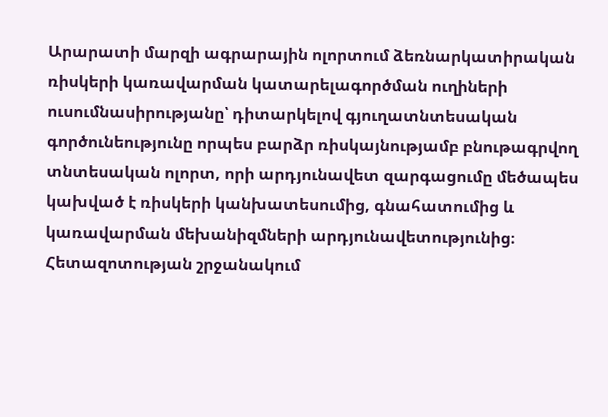Արարատի մարզի ագրարային ոլորտում ձեռնարկատիրական ռիսկերի կառավարման կատարելագործման ուղիների ուսումնասիրությանը՝ դիտարկելով գյուղատնտեսական գործունեությունը որպես բարձր ռիսկայնությամբ բնութագրվող տնտեսական ոլորտ, որի արդյունավետ զարգացումը մեծապես կախված է ռիսկերի կանխատեսումից, գնահատումից և կառավարման մեխանիզմների արդյունավետությունից։ Հետազոտության շրջանակում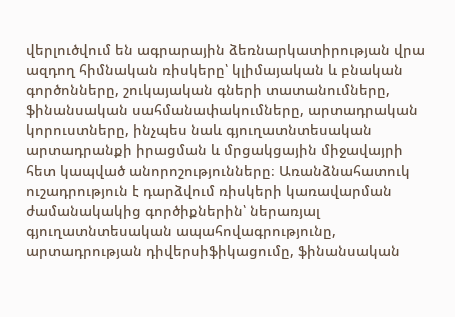վերլուծվում են ագրարային ձեռնարկատիրության վրա ազդող հիմնական ռիսկերը՝ կլիմայական և բնական գործոնները, շուկայական գների տատանումները, ֆինանսական սահմանափակումները, արտադրական կորուստները, ինչպես նաև գյուղատնտեսական արտադրանքի իրացման և մրցակցային միջավայրի հետ կապված անորոշությունները։ Առանձնահատուկ ուշադրություն է դարձվում ռիսկերի կառավարման ժամանակակից գործիքներին՝ ներառյալ գյուղատնտեսական ապահովագրությունը, արտադրության դիվերսիֆիկացումը, ֆինանսական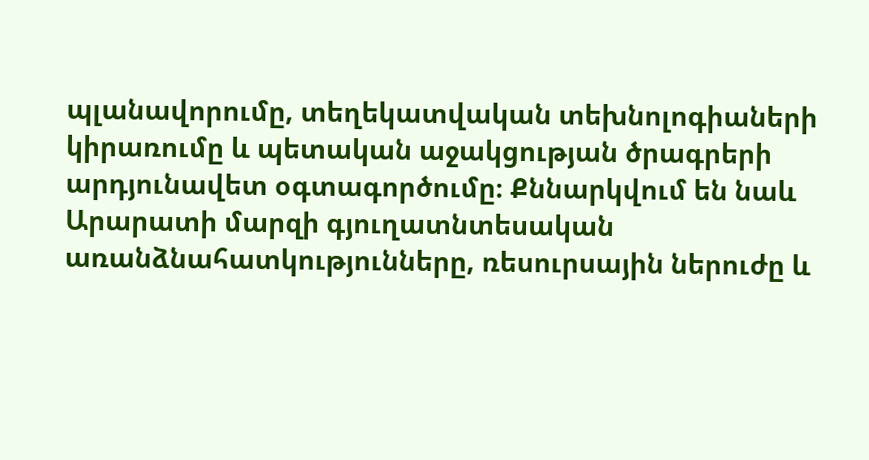պլանավորումը, տեղեկատվական տեխնոլոգիաների կիրառումը և պետական աջակցության ծրագրերի արդյունավետ օգտագործումը։ Քննարկվում են նաև Արարատի մարզի գյուղատնտեսական առանձնահատկությունները, ռեսուրսային ներուժը և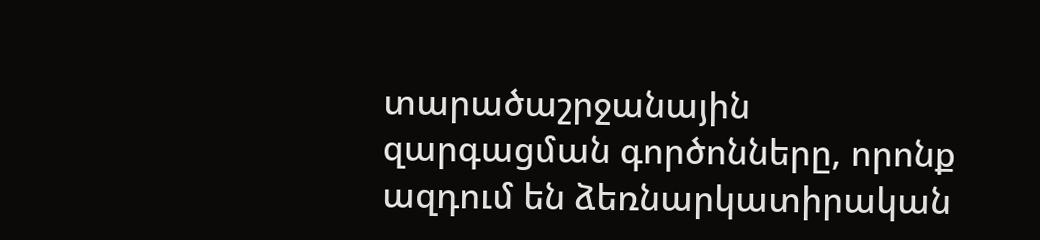տարածաշրջանային զարգացման գործոնները, որոնք ազդում են ձեռնարկատիրական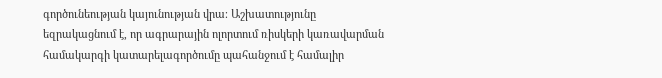գործունեության կայունության վրա։ Աշխատությունը եզրակացնում է, որ ագրարային ոլորտում ռիսկերի կառավարման համակարգի կատարելագործումը պահանջում է համալիր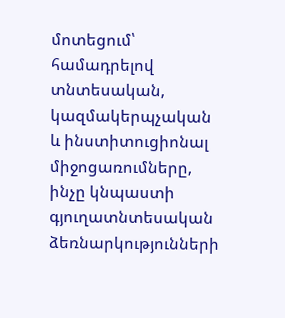մոտեցում՝ համադրելով տնտեսական, կազմակերպչական և ինստիտուցիոնալ միջոցառումները, ինչը կնպաստի գյուղատնտեսական ձեռնարկությունների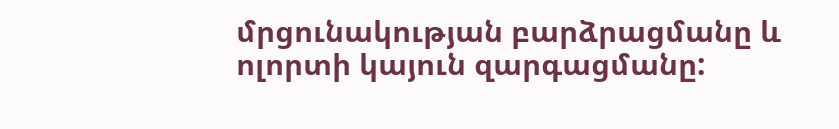մրցունակության բարձրացմանը և ոլորտի կայուն զարգացմանը: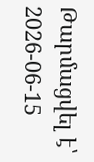Թարմացվել է՝ 2026-06-15